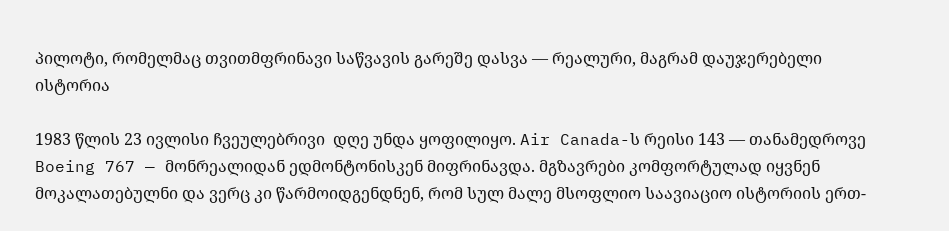პილოტი, რომელმაც თვითმფრინავი საწვავის გარეშე დასვა — რეალური, მაგრამ დაუჯერებელი ისტორია

1983 წლის 23 ივლისი ჩვეულებრივი  დღე უნდა ყოფილიყო. Air Canada-ს რეისი 143 — თანამედროვე Boeing 767 — მონრეალიდან ედმონტონისკენ მიფრინავდა. მგზავრები კომფორტულად იყვნენ მოკალათებულნი და ვერც კი წარმოიდგენდნენ, რომ სულ მალე მსოფლიო საავიაციო ისტორიის ერთ-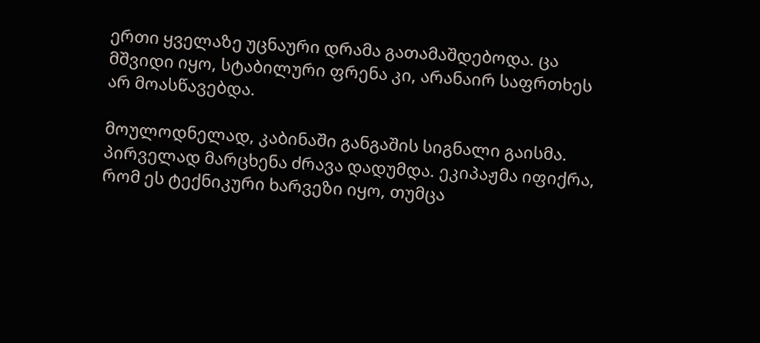ერთი ყველაზე უცნაური დრამა გათამაშდებოდა. ცა მშვიდი იყო, სტაბილური ფრენა კი, არანაირ საფრთხეს არ მოასწავებდა.

მოულოდნელად, კაბინაში განგაშის სიგნალი გაისმა. პირველად მარცხენა ძრავა დადუმდა. ეკიპაჟმა იფიქრა, რომ ეს ტექნიკური ხარვეზი იყო, თუმცა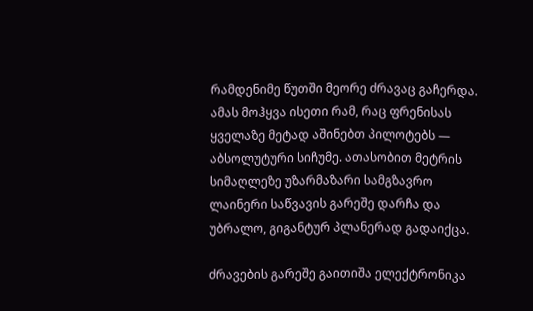რამდენიმე წუთში მეორე ძრავაც გაჩერდა. ამას მოჰყვა ისეთი რამ, რაც ფრენისას ყველაზე მეტად აშინებთ პილოტებს — აბსოლუტური სიჩუმე. ათასობით მეტრის სიმაღლეზე უზარმაზარი სამგზავრო ლაინერი საწვავის გარეშე დარჩა და უბრალო, გიგანტურ პლანერად გადაიქცა.

ძრავების გარეშე გაითიშა ელექტრონიკა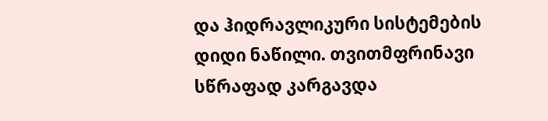და ჰიდრავლიკური სისტემების დიდი ნაწილი. თვითმფრინავი სწრაფად კარგავდა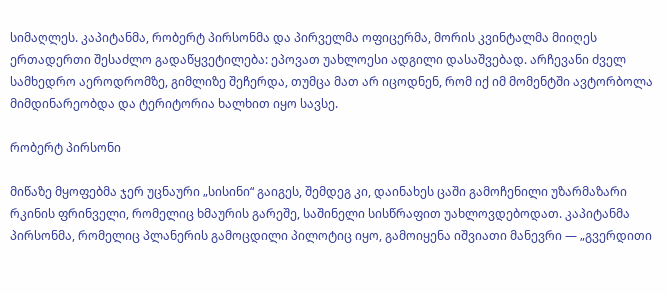სიმაღლეს. კაპიტანმა, რობერტ პირსონმა და პირველმა ოფიცერმა, მორის კვინტალმა მიიღეს ერთადერთი შესაძლო გადაწყვეტილება: ეპოვათ უახლოესი ადგილი დასაშვებად. არჩევანი ძველ სამხედრო აეროდრომზე, გიმლიზე შეჩერდა, თუმცა მათ არ იცოდნენ, რომ იქ იმ მომენტში ავტორბოლა მიმდინარეობდა და ტერიტორია ხალხით იყო სავსე.

რობერტ პირსონი

მიწაზე მყოფებმა ჯერ უცნაური „სისინი“ გაიგეს, შემდეგ კი, დაინახეს ცაში გამოჩენილი უზარმაზარი რკინის ფრინველი, რომელიც ხმაურის გარეშე, საშინელი სისწრაფით უახლოვდებოდათ. კაპიტანმა პირსონმა, რომელიც პლანერის გამოცდილი პილოტიც იყო, გამოიყენა იშვიათი მანევრი — „გვერდითი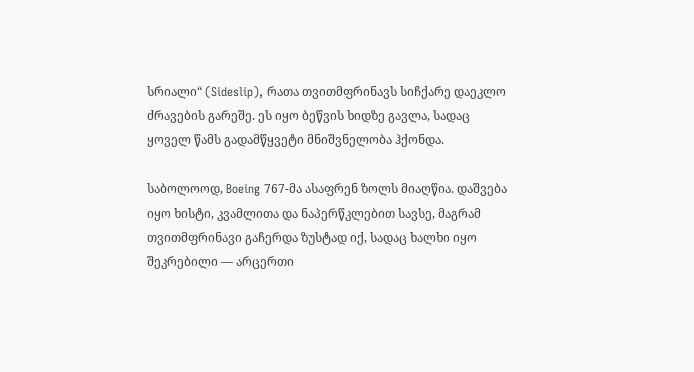სრიალი“ (Sideslip), რათა თვითმფრინავს სიჩქარე დაეკლო ძრავების გარეშე. ეს იყო ბეწვის ხიდზე გავლა, სადაც ყოველ წამს გადამწყვეტი მნიშვნელობა ჰქონდა.

საბოლოოდ, Boeing 767-მა ასაფრენ ზოლს მიაღწია. დაშვება იყო ხისტი, კვამლითა და ნაპერწკლებით სავსე, მაგრამ თვითმფრინავი გაჩერდა ზუსტად იქ, სადაც ხალხი იყო შეკრებილი — არცერთი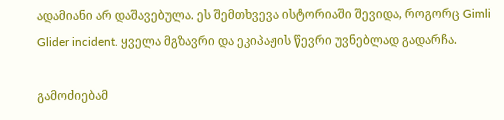ადამიანი არ დაშავებულა. ეს შემთხვევა ისტორიაში შევიდა, როგორც Gimli Glider incident. ყველა მგზავრი და ეკიპაჟის წევრი უვნებლად გადარჩა.

გამოძიებამ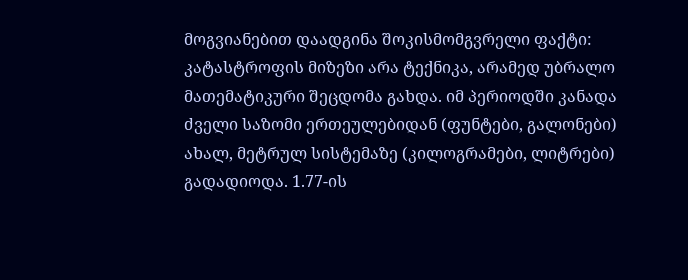მოგვიანებით დაადგინა შოკისმომგვრელი ფაქტი: კატასტროფის მიზეზი არა ტექნიკა, არამედ უბრალო მათემატიკური შეცდომა გახდა. იმ პერიოდში კანადა ძველი საზომი ერთეულებიდან (ფუნტები, გალონები) ახალ, მეტრულ სისტემაზე (კილოგრამები, ლიტრები) გადადიოდა. 1.77-ის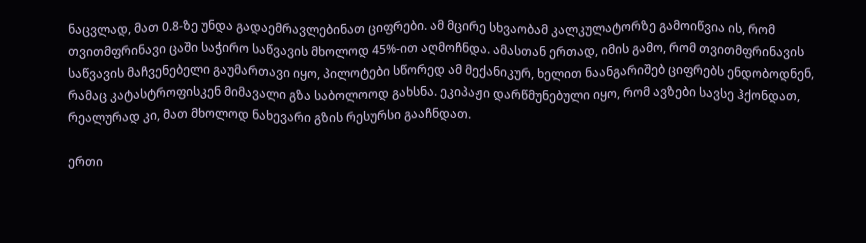ნაცვლად, მათ 0.8-ზე უნდა გადაემრავლებინათ ციფრები. ამ მცირე სხვაობამ კალკულატორზე გამოიწვია ის, რომ თვითმფრინავი ცაში საჭირო საწვავის მხოლოდ 45%-ით აღმოჩნდა. ამასთან ერთად, იმის გამო, რომ თვითმფრინავის საწვავის მაჩვენებელი გაუმართავი იყო, პილოტები სწორედ ამ მექანიკურ, ხელით ნაანგარიშებ ციფრებს ენდობოდნენ, რამაც კატასტროფისკენ მიმავალი გზა საბოლოოდ გახსნა. ეკიპაჟი დარწმუნებული იყო, რომ ავზები სავსე ჰქონდათ, რეალურად კი, მათ მხოლოდ ნახევარი გზის რესურსი გააჩნდათ.

ერთი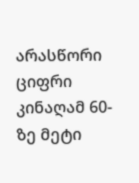არასწორი ციფრი კინაღამ 60-ზე მეტი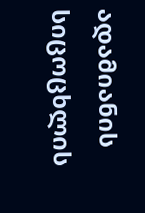ადამიანის სიცოცხლის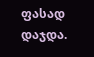ფასად დაჯდა.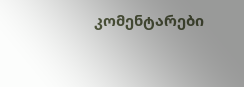კომენტარები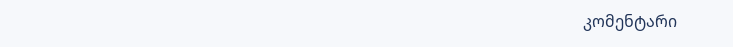კომენტარი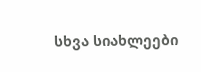სხვა სიახლეები